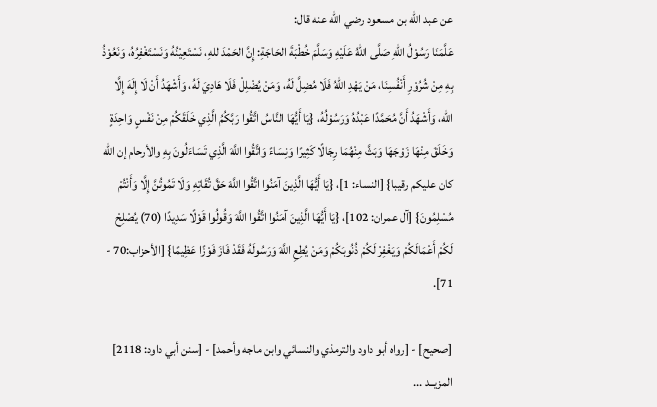عن عبد الله بن مسعود رضي الله عنه قال:
عَلَّمَنَا رَسُوْلُ اللهِ صَلَّى اللهُ عَلَيْهِ وَسَلَّمَ خُطْبَةَ الحَاجَةِ: إِنَّ الحَمْدَ للهِ، نَسْتَعِيْنُهُ وَنَسْتَغْفِرُهُ، وَنَعُوْذُ بِهِ مِنْ شُرُوْرِ أَنْفُسِنَا، مَنْ يَهْدِ اللهُ فَلَا مُضِلَّ لَهُ، وَمَنْ يُضْلِلْ فَلَا هَادِيَ لَهُ، وَأَشْهَدُ أَنْ لَا إِلَهَ إِلَّا الله، وَأَشْهَدُ أَنَّ مُحَمَّدًا عَبْدُهُ وَرَسُوْلُهُ، {يَا أَيُّهَا النَّاسُ اتَّقُوا رَبَّكُمُ الَّذِي خَلَقَكُمْ مِنْ نَفْسٍ وَاحِدَةٍ وَخَلَقَ مِنْهَا زَوْجَهَا وَبَثَّ مِنْهُمَا رِجَالًا كَثِيرًا وَنِسَاءً وَاتَّقُوا اللَّهَ الَّذِي تَسَاءَلُونَ بِهِ والأرحام إن الله كان عليكم رقيبا} [النساء: 1]، {يَا أَيُّهَا الَّذِينَ آمَنُوا اتَّقُوا اللَّهَ حَقَّ تُقَاتِهِ وَلَا تَمُوتُنَّ إِلَّا وَأَنْتُمْ مُسْلِمُونَ} [آل عمران: 102]، {يَا أَيُّهَا الَّذِينَ آمَنُوا اتَّقُوا اللَّهَ وَقُولُوا قَوْلًا سَدِيدًا (70) يُصْلِحْ لَكُمْ أَعْمَالَكُمْ وَيَغْفِرْ لَكُمْ ذُنُوبَكُمْ وَمَنْ يُطِعِ اللَّهَ وَرَسُولَهُ فَقَدْ فَازَ فَوْزًا عَظِيمًا} [الأحزاب:70 - 71].

[صحيح] - [رواه أبو داود والترمذي والنسائي وابن ماجه وأحمد] - [سنن أبي داود: 2118]
المزيــد ...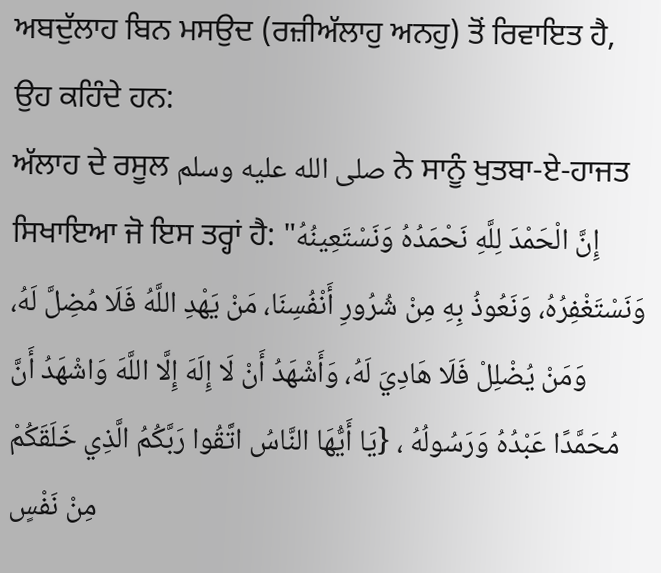ਅਬਦੁੱਲਾਹ ਬਿਨ ਮਸਉਦ (ਰਜ਼ੀਅੱਲਾਹੁ ਅਨਹੁ) ਤੋਂ ਰਿਵਾਇਤ ਹੈ, ਉਹ ਕਹਿੰਦੇ ਹਨ:
ਅੱਲਾਹ ਦੇ ਰਸੂਲ صلى الله عليه وسلم ਨੇ ਸਾਨੂੰ ਖੁਤਬਾ-ਏ-ਹਾਜਤ ਸਿਖਾਇਆ ਜੋ ਇਸ ਤਰ੍ਹਾਂ ਹੈ: "إِنَّ الْحَمْدَ لِلَّهِ نَحْمَدُهُ وَنَسْتَعِينُهُ وَنَسْتَغْفِرُهُ، وَنَعُوذُ بِهِ مِنْ شُرُورِ أَنْفُسِنَا، مَنْ يَهْدِ اللَّهُ فَلَا مُضِلَّ لَهُ، وَمَنْ يُضْلِلْ فَلَا هَادِيَ لَهُ، وَأَشْهَدُ أَنْ لَا إِلَهَ إِلَّا اللَّهَ وَاشْهَدُ أَنَّ مُحَمَّدًا عَبْدُهُ وَرَسُولُهُ ، {يَا أَيُّهَا النَّاسُ اتَّقُوا رَبَّكُمُ الَّذِي خَلَقَكُمْ مِنْ نَفْسٍ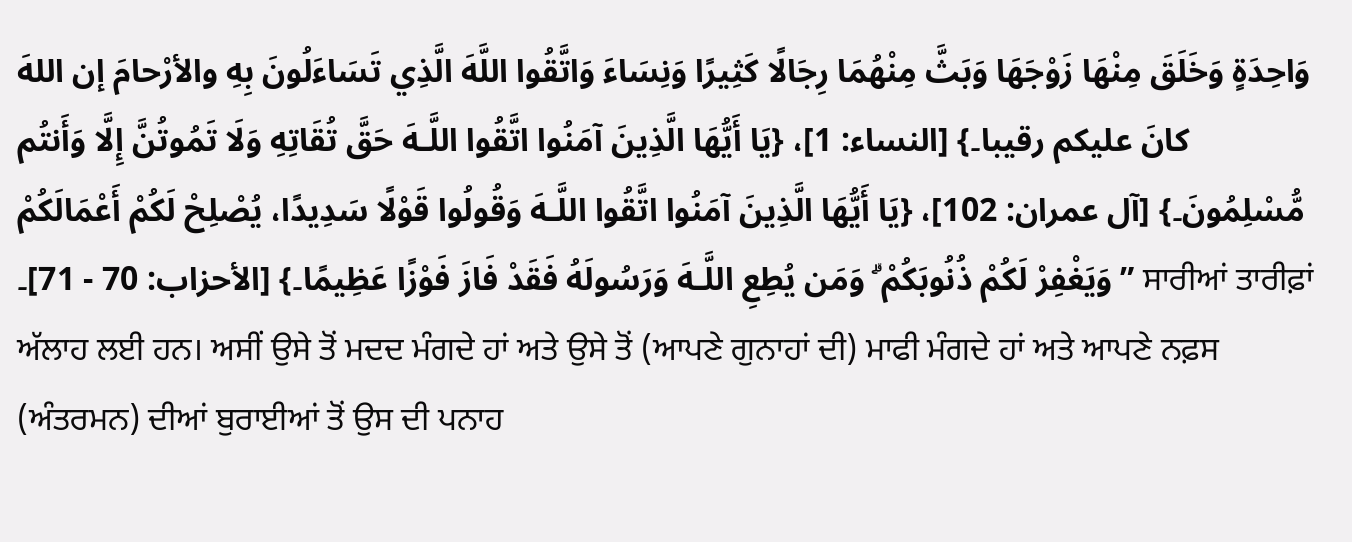وَاحِدَةٍ وَخَلَقَ مِنْهَا زَوْجَهَا وَبَثَّ مِنْهُمَا رِجَالًا كَثِيرًا وَنِسَاءَ وَاتَّقُوا اللَّهَ الَّذِي تَسَاءَلُونَ بِهِ والأرْحامَ إن اللهَ كانَ عليكم رقيبا۔} [النساء: 1]، {يَا أَيُّهَا الَّذِينَ آمَنُوا اتَّقُوا اللَّـهَ حَقَّ تُقَاتِهِ وَلَا تَمُوتُنَّ إِلَّا وَأَنتُم مُّسْلِمُونَ۔} [آل عمران: 102]، {يَا أَيُّهَا الَّذِينَ آمَنُوا اتَّقُوا اللَّـهَ وَقُولُوا قَوْلًا سَدِيدًا، يُصْلِحْ لَكُمْ أَعْمَالَكُمْ وَيَغْفِرْ لَكُمْ ذُنُوبَكُمْ ۗ وَمَن يُطِعِ اللَّـهَ وَرَسُولَهُ فَقَدْ فَازَ فَوْزًا عَظِيمًا۔} [الأحزاب: 70 - 71]۔ ” ਸਾਰੀਆਂ ਤਾਰੀਫ਼ਾਂ ਅੱਲਾਹ ਲਈ ਹਨ। ਅਸੀਂ ਉਸੇ ਤੋਂ ਮਦਦ ਮੰਗਦੇ ਹਾਂ ਅਤੇ ਉਸੇ ਤੋਂ (ਆਪਣੇ ਗੁਨਾਹਾਂ ਦੀ) ਮਾਫੀ ਮੰਗਦੇ ਹਾਂ ਅਤੇ ਆਪਣੇ ਨਫ਼ਸ (ਅੰਤਰਮਨ) ਦੀਆਂ ਬੁਰਾਈਆਂ ਤੋਂ ਉਸ ਦੀ ਪਨਾਹ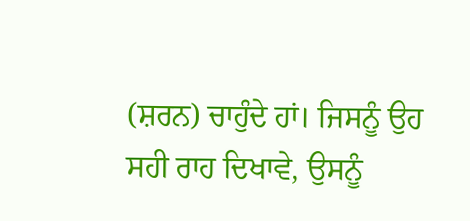(ਸ਼ਰਨ) ਚਾਹੁੰਦੇ ਹਾਂ। ਜਿਸਨੂੰ ਉਹ ਸਹੀ ਰਾਹ ਦਿਖਾਵੇ, ਉਸਨੂੰ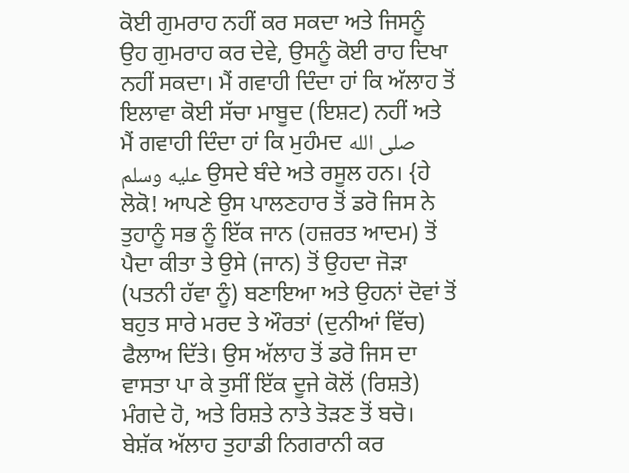ਕੋਈ ਗੁਮਰਾਹ ਨਹੀਂ ਕਰ ਸਕਦਾ ਅਤੇ ਜਿਸਨੂੰ ਉਹ ਗੁਮਰਾਹ ਕਰ ਦੇਵੇ, ਉਸਨੂੰ ਕੋਈ ਰਾਹ ਦਿਖਾ ਨਹੀਂ ਸਕਦਾ। ਮੈਂ ਗਵਾਹੀ ਦਿੰਦਾ ਹਾਂ ਕਿ ਅੱਲਾਹ ਤੋਂ ਇਲਾਵਾ ਕੋਈ ਸੱਚਾ ਮਾਬੂਦ (ਇਸ਼ਟ) ਨਹੀਂ ਅਤੇ ਮੈਂ ਗਵਾਹੀ ਦਿੰਦਾ ਹਾਂ ਕਿ ਮੁਹੰਮਦ صلى الله عليه وسلم ਉਸਦੇ ਬੰਦੇ ਅਤੇ ਰਸੂਲ ਹਨ। {ਹੇ ਲੋਕੋ! ਆਪਣੇ ਉਸ ਪਾਲਣਹਾਰ ਤੋਂ ਡਰੋ ਜਿਸ ਨੇ ਤੁਹਾਨੂੰ ਸਭ ਨੂੰ ਇੱਕ ਜਾਨ (ਹਜ਼ਰਤ ਆਦਮ) ਤੋਂ ਪੈਦਾ ਕੀਤਾ ਤੇ ਉਸੇ (ਜਾਨ) ਤੋਂ ਉਹਦਾ ਜੋੜਾ (ਪਤਨੀ ਹੱਵਾ ਨੂੰ) ਬਣਾਇਆ ਅਤੇ ਉਹਨਾਂ ਦੋਵਾਂ ਤੋਂ ਬਹੁਤ ਸਾਰੇ ਮਰਦ ਤੇ ਔਰਤਾਂ (ਦੁਨੀਆਂ ਵਿੱਚ) ਫੈਲਾਅ ਦਿੱਤੇ। ਉਸ ਅੱਲਾਹ ਤੋਂ ਡਰੋ ਜਿਸ ਦਾ ਵਾਸਤਾ ਪਾ ਕੇ ਤੁਸੀਂ ਇੱਕ ਦੂਜੇ ਕੋਲੋਂ (ਰਿਸ਼ਤੇ) ਮੰਗਦੇ ਹੋ, ਅਤੇ ਰਿਸ਼ਤੇ ਨਾਤੇ ਤੋੜਣ ਤੋਂ ਬਚੋ। ਬੇਸ਼ੱਕ ਅੱਲਾਹ ਤੁਹਾਡੀ ਨਿਗਰਾਨੀ ਕਰ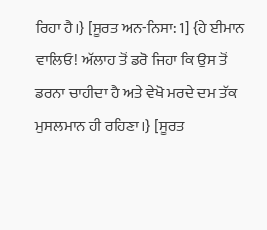ਰਿਹਾ ਹੈ।} [ਸੂਰਤ ਅਨ-ਨਿਸਾ: 1] {ਹੇ ਈਮਾਨ ਵਾਲਿਓ! ਅੱਲਾਹ ਤੋਂ ਡਰੋ ਜਿਹਾ ਕਿ ਉਸ ਤੋਂ ਡਰਨਾ ਚਾਹੀਦਾ ਹੈ ਅਤੇ ਵੇਖੋ ਮਰਦੇ ਦਮ ਤੱਕ ਮੁਸਲਮਾਨ ਹੀ ਰਹਿਣਾ।} [ਸੂਰਤ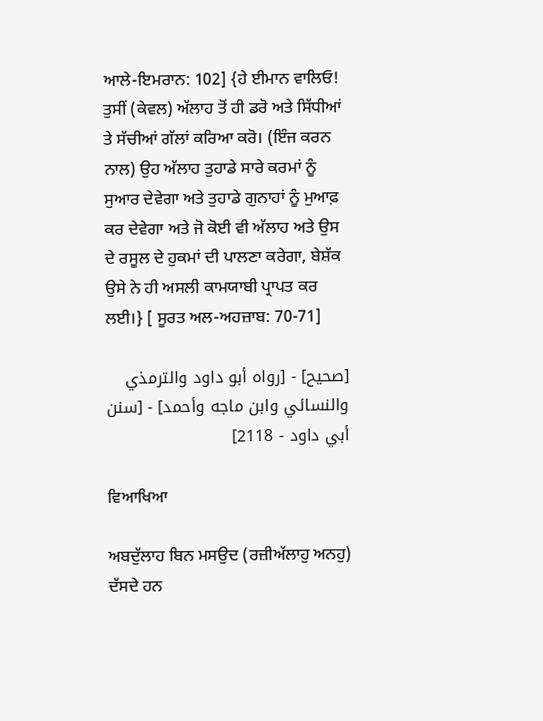ਆਲੇ-ਇਮਰਾਨ: 102] {ਹੇ ਈਮਾਨ ਵਾਲਿਓ! ਤੁਸੀਂ (ਕੇਵਲ) ਅੱਲਾਹ ਤੋਂ ਹੀ ਡਰੋ ਅਤੇ ਸਿੱਧੀਆਂ ਤੇ ਸੱਚੀਆਂ ਗੱਲਾਂ ਕਰਿਆ ਕਰੋ। (ਇੰਜ ਕਰਨ ਨਾਲ) ਉਹ ਅੱਲਾਹ ਤੁਹਾਡੇ ਸਾਰੇ ਕਰਮਾਂ ਨੂੰ ਸੁਆਰ ਦੇਵੇਗਾ ਅਤੇ ਤੁਹਾਡੇ ਗੁਨਾਹਾਂ ਨੂੰ ਮੁਆਫ਼ ਕਰ ਦੇਵੇਗਾ ਅਤੇ ਜੋ ਕੋਈ ਵੀ ਅੱਲਾਹ ਅਤੇ ਉਸ ਦੇ ਰਸੂਲ ਦੇ ਹੁਕਮਾਂ ਦੀ ਪਾਲਣਾ ਕਰੇਗਾ, ਬੇਸ਼ੱਕ ਉਸੇ ਨੇ ਹੀ ਅਸਲੀ ਕਾਮਯਾਬੀ ਪ੍ਰਾਪਤ ਕਰ ਲਈ।} [ ਸੂਰਤ ਅਲ-ਅਹਜ਼ਾਬ: 70-71]

[صحيح] - [رواه أبو داود والترمذي والنسائي وابن ماجه وأحمد] - [سنن أبي داود - 2118]

ਵਿਆਖਿਆ

ਅਬਦੁੱਲਾਹ ਬਿਨ ਮਸਉਦ (ਰਜ਼ੀਅੱਲਾਹੁ ਅਨਹੁ) ਦੱਸਦੇ ਹਨ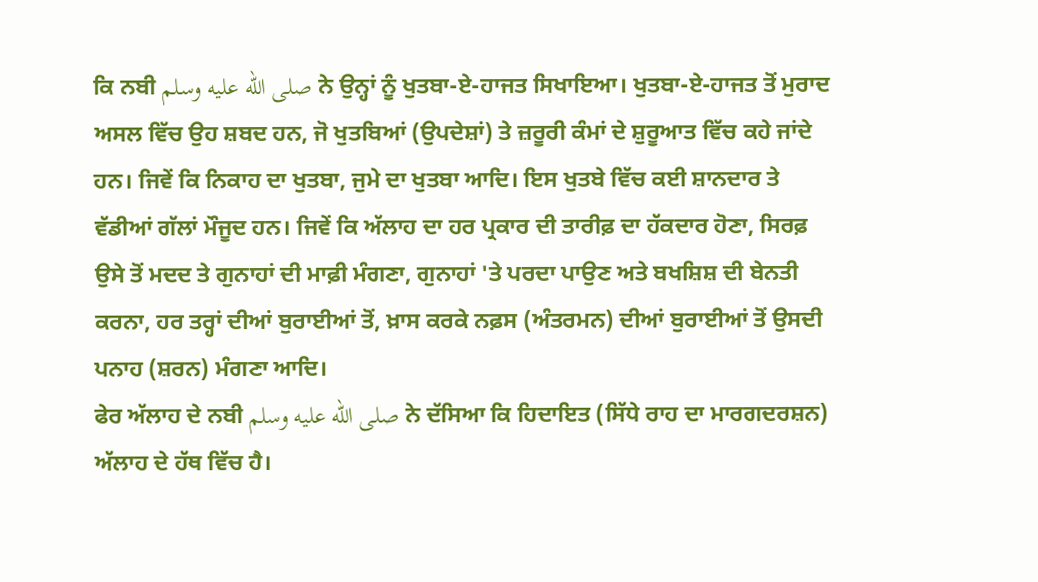ਕਿ ਨਬੀ صلى الله عليه وسلم ਨੇ ਉਨ੍ਹਾਂ ਨੂੰ ਖੁਤਬਾ-ਏ-ਹਾਜਤ ਸਿਖਾਇਆ। ਖੁਤਬਾ-ਏ-ਹਾਜਤ ਤੋਂ ਮੁਰਾਦ ਅਸਲ ਵਿੱਚ ਉਹ ਸ਼ਬਦ ਹਨ, ਜੋ ਖੁਤਬਿਆਂ (ਉਪਦੇਸ਼ਾਂ) ਤੇ ਜ਼ਰੂਰੀ ਕੰਮਾਂ ਦੇ ਸ਼ੁਰੂਆਤ ਵਿੱਚ ਕਹੇ ਜਾਂਦੇ ਹਨ। ਜਿਵੇਂ ਕਿ ਨਿਕਾਹ ਦਾ ਖੁਤਬਾ, ਜੁਮੇ ਦਾ ਖੁਤਬਾ ਆਦਿ। ਇਸ ਖੁਤਬੇ ਵਿੱਚ ਕਈ ਸ਼ਾਨਦਾਰ ਤੇ ਵੱਡੀਆਂ ਗੱਲਾਂ ਮੌਜੂਦ ਹਨ। ਜਿਵੇਂ ਕਿ ਅੱਲਾਹ ਦਾ ਹਰ ਪ੍ਰਕਾਰ ਦੀ ਤਾਰੀਫ਼ ਦਾ ਹੱਕਦਾਰ ਹੋਣਾ, ਸਿਰਫ਼ ਉਸੇ ਤੋਂ ਮਦਦ ਤੇ ਗੁਨਾਹਾਂ ਦੀ ਮਾਫ਼ੀ ਮੰਗਣਾ, ਗੁਨਾਹਾਂ 'ਤੇ ਪਰਦਾ ਪਾਉਣ ਅਤੇ ਬਖਸ਼ਿਸ਼ ਦੀ ਬੇਨਤੀ ਕਰਨਾ, ਹਰ ਤਰ੍ਹਾਂ ਦੀਆਂ ਬੁਰਾਈਆਂ ਤੋਂ, ਖ਼ਾਸ ਕਰਕੇ ਨਫ਼ਸ (ਅੰਤਰਮਨ) ਦੀਆਂ ਬੁਰਾਈਆਂ ਤੋਂ ਉਸਦੀ ਪਨਾਹ (ਸ਼ਰਨ) ਮੰਗਣਾ ਆਦਿ।
ਫੇਰ ਅੱਲਾਹ ਦੇ ਨਬੀ صلى الله عليه وسلم ਨੇ ਦੱਸਿਆ ਕਿ ਹਿਦਾਇਤ (ਸਿੱਧੇ ਰਾਹ ਦਾ ਮਾਰਗਦਰਸ਼ਨ) ਅੱਲਾਹ ਦੇ ਹੱਥ ਵਿੱਚ ਹੈ।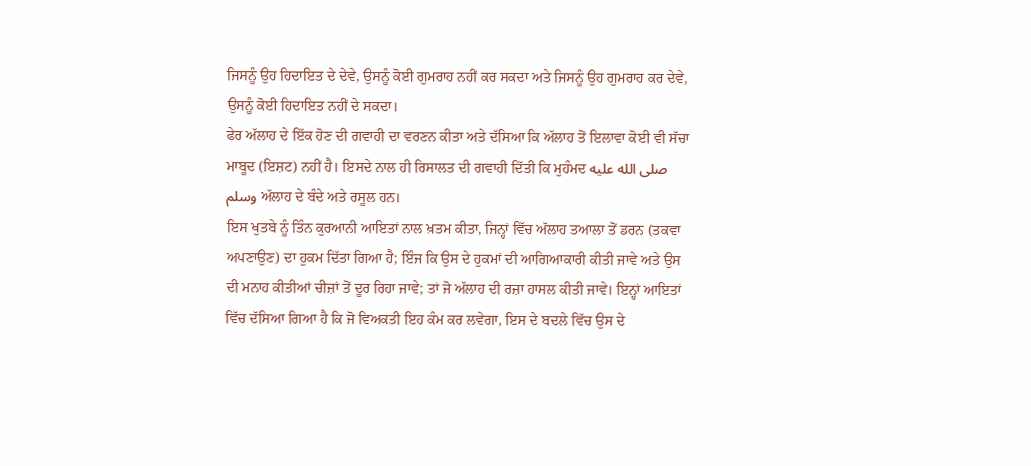ਜਿਸਨੂੰ ਉਹ ਹਿਦਾਇਤ ਦੇ ਦੇਵੇ, ਉਸਨੂੰ ਕੋਈ ਗੁਮਰਾਹ ਨਹੀਂ ਕਰ ਸਕਦਾ ਅਤੇ ਜਿਸਨੂੰ ਉਹ ਗੁਮਰਾਹ ਕਰ ਦੇਵੇ, ਉਸਨੂੰ ਕੋਈ ਹਿਦਾਇਤ ਨਹੀਂ ਦੇ ਸਕਦਾ।
ਫੇਰ ਅੱਲਾਹ ਦੇ ਇੱਕ ਹੋਣ ਦੀ ਗਵਾਹੀ ਦਾ ਵਰਣਨ ਕੀਤਾ ਅਤੇ ਦੱਸਿਆ ਕਿ ਅੱਲਾਹ ਤੋਂ ਇਲਾਵਾ ਕੋਈ ਵੀ ਸੱਚਾ ਮਾਬੂਦ (ਇਸ਼ਟ) ਨਹੀਂ ਹੈ। ਇਸਦੇ ਨਾਲ ਹੀ ਰਿਸਾਲਤ ਦੀ ਗਵਾਹੀ ਦਿੱਤੀ ਕਿ ਮੁਹੰਮਦ صلى الله عليه وسلم ਅੱਲਾਹ ਦੇ ਬੰਦੇ ਅਤੇ ਰਸੂਲ ਹਨ।
ਇਸ ਖੁਤਬੇ ਨੂੰ ਤਿੰਨ ਕੁਰਆਨੀ ਆਇਤਾਂ ਨਾਲ ਖ਼ਤਮ ਕੀਤਾ, ਜਿਨ੍ਹਾਂ ਵਿੱਚ ਅੱਲਾਹ ਤਆਲਾ ਤੋਂ ਡਰਨ (ਤਕਵਾ ਅਪਣਾਉਣ) ਦਾ ਹੁਕਮ ਦਿੱਤਾ ਗਿਆ ਹੈ; ਇੰਜ ਕਿ ਉਸ ਦੇ ਹੁਕਮਾਂ ਦੀ ਆਗਿਆਕਾਰੀ ਕੀਤੀ ਜਾਵੇ ਅਤੇ ਉਸ ਦੀ ਮਨਾਹ ਕੀਤੀਆਂ ਚੀਜ਼ਾਂ ਤੋਂ ਦੂਰ ਰਿਹਾ ਜਾਵੇ; ਤਾਂ ਜੋ ਅੱਲਾਹ ਦੀ ਰਜ਼ਾ ਹਾਸਲ ਕੀਤੀ ਜਾਵੇ। ਇਨ੍ਹਾਂ ਆਇਤਾਂ ਵਿੱਚ ਦੱਸਿਆ ਗਿਆ ਹੈ ਕਿ ਜੋ ਵਿਅਕਤੀ ਇਹ ਕੰਮ ਕਰ ਲਵੇਗਾ, ਇਸ ਦੇ ਬਦਲੇ ਵਿੱਚ ਉਸ ਦੇ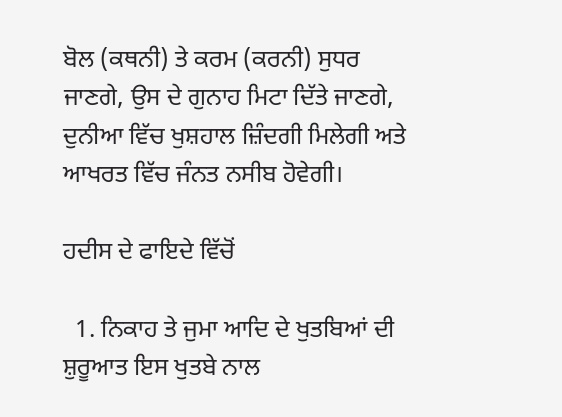ਬੋਲ (ਕਥਨੀ) ਤੇ ਕਰਮ (ਕਰਨੀ) ਸੁਧਰ ਜਾਣਗੇ, ਉਸ ਦੇ ਗੁਨਾਹ ਮਿਟਾ ਦਿੱਤੇ ਜਾਣਗੇ, ਦੁਨੀਆ ਵਿੱਚ ਖੁਸ਼ਹਾਲ ਜ਼ਿੰਦਗੀ ਮਿਲੇਗੀ ਅਤੇ ਆਖਰਤ ਵਿੱਚ ਜੰਨਤ ਨਸੀਬ ਹੋਵੇਗੀ।

ਹਦੀਸ ਦੇ ਫਾਇਦੇ ਵਿੱਚੋਂ

  1. ਨਿਕਾਹ ਤੇ ਜੁਮਾ ਆਦਿ ਦੇ ਖੁਤਬਿਆਂ ਦੀ ਸ਼ੁਰੂਆਤ ਇਸ ਖੁਤਬੇ ਨਾਲ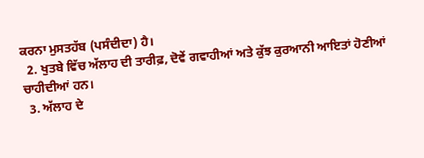ਕਰਨਾ ਮੁਸਤਹੱਬ (ਪਸੰਦੀਦਾ) ਹੈ।
  2. ਖੁਤਬੇ ਵਿੱਚ ਅੱਲਾਹ ਦੀ ਤਾਰੀਫ਼, ਦੋਵੇਂ ਗਵਾਹੀਆਂ ਅਤੇ ਕੁੱਝ ਕੁਰਆਨੀ ਆਇਤਾਂ ਹੋਣੀਆਂ ਚਾਹੀਦੀਆਂ ਹਨ।
  3. ਅੱਲਾਹ ਦੇ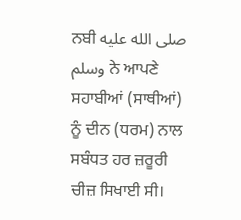ਨਬੀ صلى الله عليه وسلم ਨੇ ਆਪਣੇ ਸਹਾਬੀਆਂ (ਸਾਥੀਆਂ) ਨੂੰ ਦੀਨ (ਧਰਮ) ਨਾਲ ਸਬੰਧਤ ਹਰ ਜ਼ਰੂਰੀ ਚੀਜ਼ ਸਿਖਾਈ ਸੀ।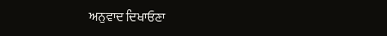ਅਨੁਵਾਦ ਦਿਖਾਓਣਾ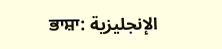ਭਾਸ਼ਾ: الإنجليزية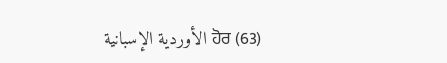الأوردية الإسبانية ਹੋਰ (63)